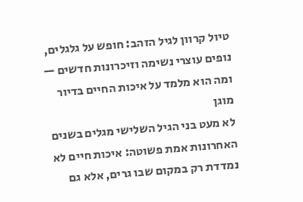טיול קרוון לגיל הזהב: חופש על גלגלים, נופים עוצרי נשימה וזיכרונות חדשים — ומה הוא מלמד על איכות החיים בדיור מוגן
לא מעט בני הגיל השלישי מגלים בשנים האחרונות אמת פשוטה: איכות חיים לא נמדדת רק במקום שבו גרים, אלא גם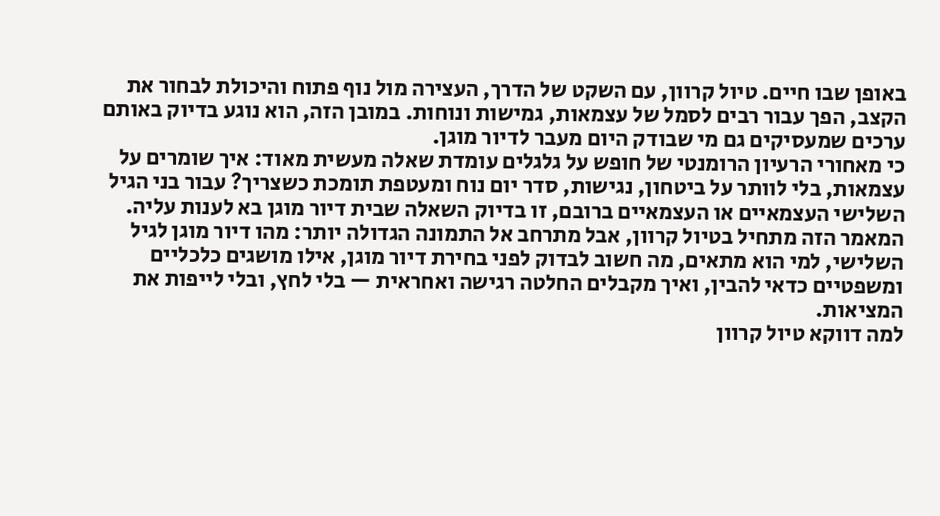באופן שבו חיים. טיול קרוון, עם השקט של הדרך, העצירה מול נוף פתוח והיכולת לבחור את הקצב, הפך עבור רבים לסמל של עצמאות, גמישות ונוחות. במובן הזה, הוא נוגע בדיוק באותם ערכים שמעסיקים גם מי שבודק היום מעבר לדיור מוגן.
כי מאחורי הרעיון הרומנטי של חופש על גלגלים עומדת שאלה מעשית מאוד: איך שומרים על עצמאות, בלי לוותר על ביטחון, נגישות, סדר יום נוח ומעטפת תומכת כשצריך? עבור בני הגיל השלישי העצמאיים או העצמאיים ברובם, זו בדיוק השאלה שבית דיור מוגן בא לענות עליה.
המאמר הזה מתחיל בטיול קרוון, אבל מתרחב אל התמונה הגדולה יותר: מהו דיור מוגן לגיל השלישי, למי הוא מתאים, מה חשוב לבדוק לפני בחירת דיור מוגן, אילו מושגים כלכליים ומשפטיים כדאי להבין, ואיך מקבלים החלטה רגישה ואחראית — בלי לחץ, ובלי לייפות את המציאות.
למה דווקא טיול קרוון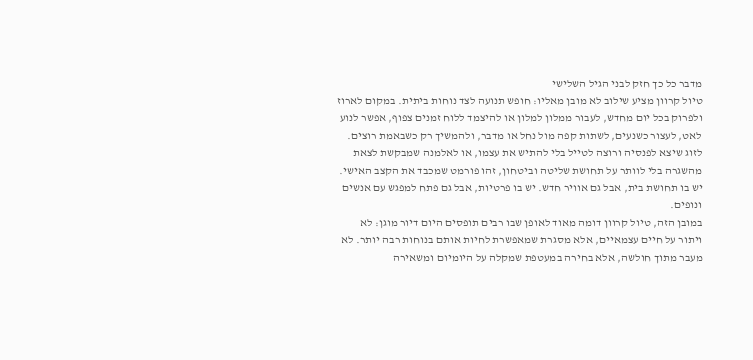מדבר כל כך חזק לבני הגיל השלישי
טיול קרוון מציע שילוב לא מובן מאליו: חופש תנועה לצד נוחות ביתית. במקום לארוז ולפרוק בכל יום מחדש, לעבור ממלון למלון או להיצמד ללוח זמנים צפוף, אפשר לנוע לאט, לעצור כשנעים, לשתות קפה מול נחל או מדבר, ולהמשיך רק כשבאמת רוצים.
לזוג שיצא לפנסיה ורוצה לטייל בלי להתיש את עצמו, או לאלמנה שמבקשת לצאת מהשגרה בלי לוותר על תחושת שליטה וביטחון, זהו פורמט שמכבד את הקצב האישי. יש בו תחושת בית, אבל גם אוויר חדש. יש בו פרטיות, אבל גם פתח למפגש עם אנשים ונופים.
במובן הזה, טיול קרוון דומה מאוד לאופן שבו רבים תופסים היום דיור מוגן: לא ויתור על חיים עצמאיים, אלא מסגרת שמאפשרת לחיות אותם בנוחות רבה יותר. לא מעבר מתוך חולשה, אלא בחירה במעטפת שמקלה על היומיום ומשאירה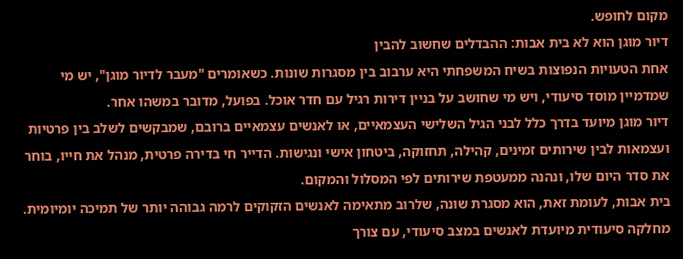מקום לחופש.
דיור מוגן הוא לא בית אבות: ההבדלים שחשוב להבין
אחת הטעויות הנפוצות בשיח המשפחתי היא ערבוב בין מסגרות שונות. כשאומרים "מעבר לדיור מוגן", יש מי שמדמיין מוסד סיעודי, ויש מי שחושב על בניין דירות רגיל עם חדר אוכל. בפועל, מדובר במשהו אחר.
דיור מוגן מיועד בדרך כלל לבני הגיל השלישי העצמאיים, או לאנשים עצמאיים ברובם, שמבקשים לשלב בין פרטיות ועצמאות לבין שירותים זמינים, קהילה, תחזוקה, ביטחון אישי ונגישות. הדייר חי בדירה פרטית, מנהל את חייו, בוחר את סדר היום שלו, ונהנה ממעטפת שירותים לפי המסלול והמקום.
בית אבות, לעומת זאת, הוא מסגרת שונה, שלרוב מתאימה לאנשים הזקוקים לרמה גבוהה יותר של תמיכה יומיומית. מחלקה סיעודית מיועדת לאנשים במצב סיעודי, עם צורך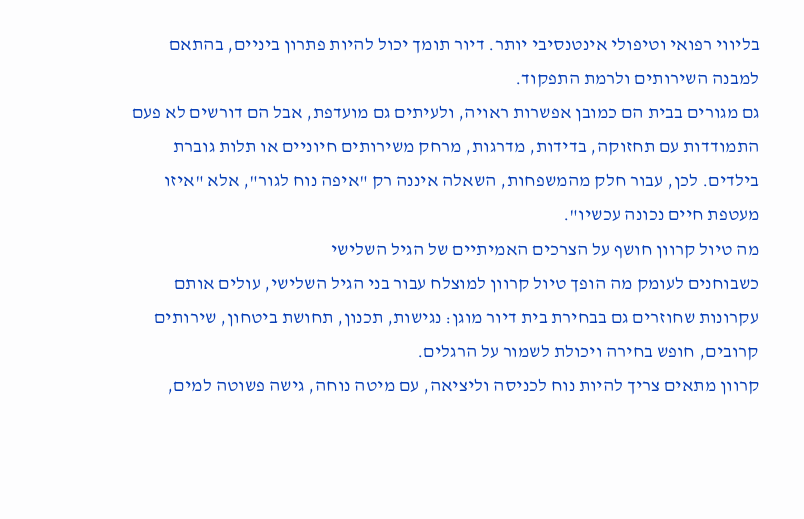בליווי רפואי וטיפולי אינטנסיבי יותר. דיור תומך יכול להיות פתרון ביניים, בהתאם למבנה השירותים ולרמת התפקוד.
גם מגורים בבית הם כמובן אפשרות ראויה, ולעיתים גם מועדפת, אבל הם דורשים לא פעם התמודדות עם תחזוקה, בדידות, מדרגות, מרחק משירותים חיוניים או תלות גוברת בילדים. לכן, עבור חלק מהמשפחות, השאלה איננה רק "איפה נוח לגור", אלא "איזו מעטפת חיים נכונה עכשיו".
מה טיול קרוון חושף על הצרכים האמיתיים של הגיל השלישי
כשבוחנים לעומק מה הופך טיול קרוון למוצלח עבור בני הגיל השלישי, עולים אותם עקרונות שחוזרים גם בבחירת בית דיור מוגן: נגישות, תכנון, תחושת ביטחון, שירותים קרובים, חופש בחירה ויכולת לשמור על הרגלים.
קרוון מתאים צריך להיות נוח לכניסה וליציאה, עם מיטה נוחה, גישה פשוטה למים,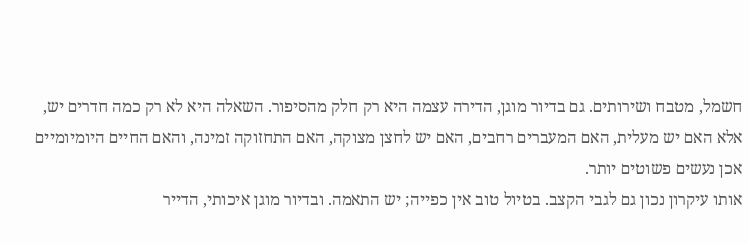חשמל, מטבח ושירותים. גם בדיור מוגן, הדירה עצמה היא רק חלק מהסיפור. השאלה היא לא רק כמה חדרים יש, אלא האם יש מעלית, האם המעברים רחבים, האם יש לחצן מצוקה, האם התחזוקה זמינה, והאם החיים היומיומיים אכן נעשים פשוטים יותר.
אותו עיקרון נכון גם לגבי הקצב. בטיול טוב אין כפייה; יש התאמה. ובדיור מוגן איכותי, הדייר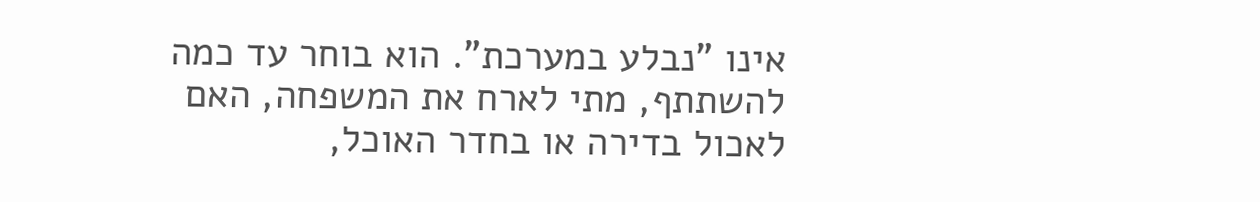אינו "נבלע במערכת". הוא בוחר עד כמה להשתתף, מתי לארח את המשפחה, האם לאכול בדירה או בחדר האוכל,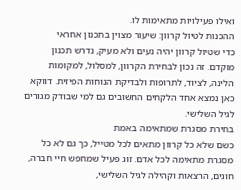ואילו פעילויות מתאימות לו.
ההכנות לטיול קרוון: שיעור מצוין בתכנון אחראי
כדי שטיול קרוון יהיה נעים ולא מעיק, נדרש תכנון מוקדם. זה נכון לבחירת הקרוון, למסלול, למקומות הלינה, לציוד, לתרופות ולבדיקת הנוחות הפיזית. דווקא כאן נמצא אחד הלקחים החשובים גם למי שבודק מגורים לגיל השלישי.
בחירת מסגרת שמתאימה באמת
כשם שלא כל קרוון מתאים לכל מטייל, כך גם לא כל מסגרת מתאימה לכל אדם. זוג פעיל שמחפש חיי חברה, חוגים, הרצאות וקהילה לגיל השלישי,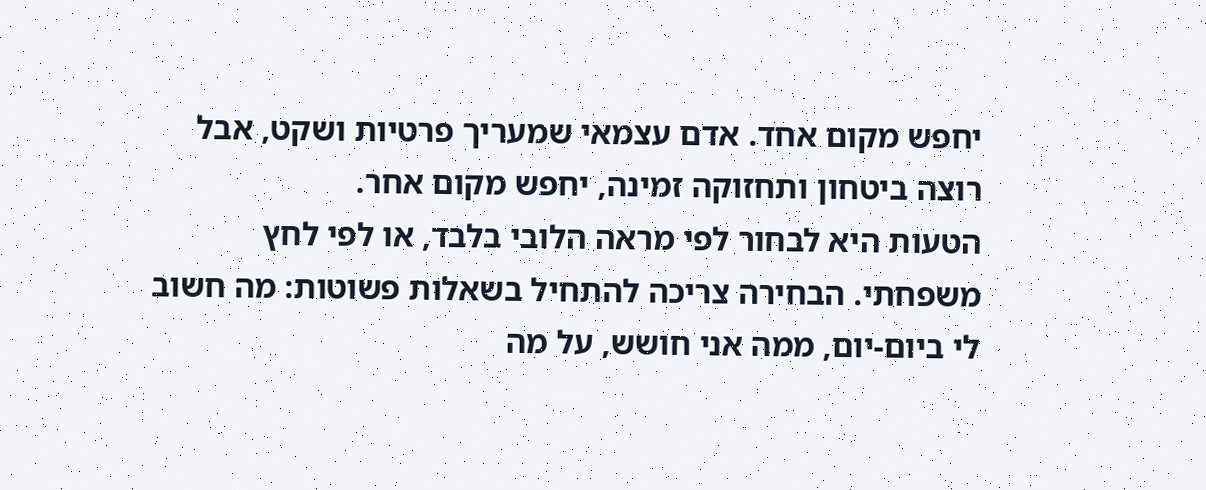יחפש מקום אחד. אדם עצמאי שמעריך פרטיות ושקט, אבל רוצה ביטחון ותחזוקה זמינה, יחפש מקום אחר.
הטעות היא לבחור לפי מראה הלובי בלבד, או לפי לחץ משפחתי. הבחירה צריכה להתחיל בשאלות פשוטות: מה חשוב לי ביום-יום, ממה אני חושש, על מה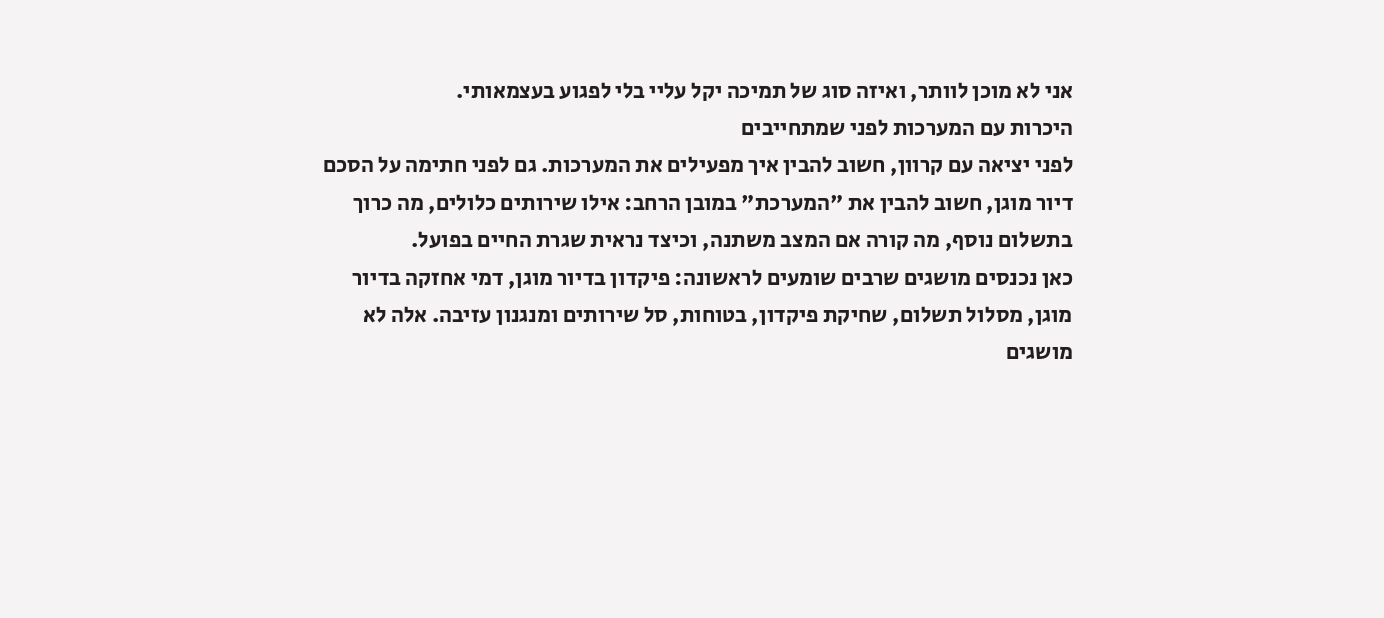אני לא מוכן לוותר, ואיזה סוג של תמיכה יקל עליי בלי לפגוע בעצמאותי.
היכרות עם המערכות לפני שמתחייבים
לפני יציאה עם קרוון, חשוב להבין איך מפעילים את המערכות. גם לפני חתימה על הסכם דיור מוגן, חשוב להבין את "המערכת" במובן הרחב: אילו שירותים כלולים, מה כרוך בתשלום נוסף, מה קורה אם המצב משתנה, וכיצד נראית שגרת החיים בפועל.
כאן נכנסים מושגים שרבים שומעים לראשונה: פיקדון בדיור מוגן, דמי אחזקה בדיור מוגן, מסלול תשלום, שחיקת פיקדון, בטוחות, סל שירותים ומנגנון עזיבה. אלה לא מושגים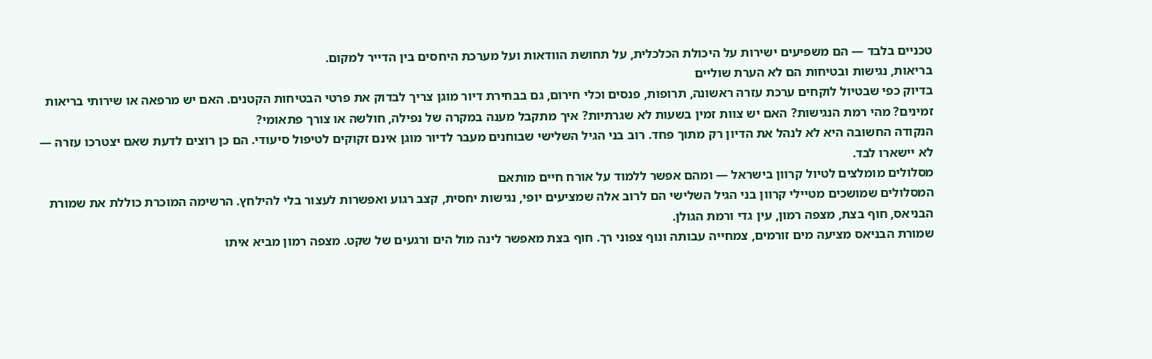טכניים בלבד — הם משפיעים ישירות על היכולת הכלכלית, על תחושת הוודאות ועל מערכת היחסים בין הדייר למקום.
בריאות, נגישות ובטיחות הם לא הערת שוליים
בדיוק כפי שבטיול לוקחים ערכת עזרה ראשונה, תרופות, פנסים וכלי חירום, גם בבחירת דיור מוגן צריך לבדוק את פרטי הבטיחות הקטנים. האם יש מרפאה או שירותי בריאות זמינים? מהי רמת הנגישות? האם יש צוות זמין בשעות לא שגרתיות? איך מתקבל מענה במקרה של נפילה, חולשה או צורך פתאומי?
הנקודה החשובה היא לא לנהל את הדיון רק מתוך פחד. רוב בני הגיל השלישי שבוחנים מעבר לדיור מוגן אינם זקוקים לטיפול סיעודי. הם כן רוצים לדעת שאם יצטרכו עזרה — לא יישארו לבד.
מסלולים מומלצים לטיול קרוון בישראל — ומהם אפשר ללמוד על אורח חיים מותאם
המסלולים שמושכים מטיילי קרוון בני הגיל השלישי הם לרוב אלה שמציעים יופי, נגישות יחסית, קצב רגוע ואפשרות לעצור בלי להילחץ. הרשימה המוכרת כוללת את שמורת הבניאס, חוף בצת, מצפה רמון, עין גדי ורמת הגולן.
שמורת הבניאס מציעה מים זורמים, צמחייה עבותה ונוף צפוני רך. חוף בצת מאפשר לינה מול הים ורגעים של שקט. מצפה רמון מביא איתו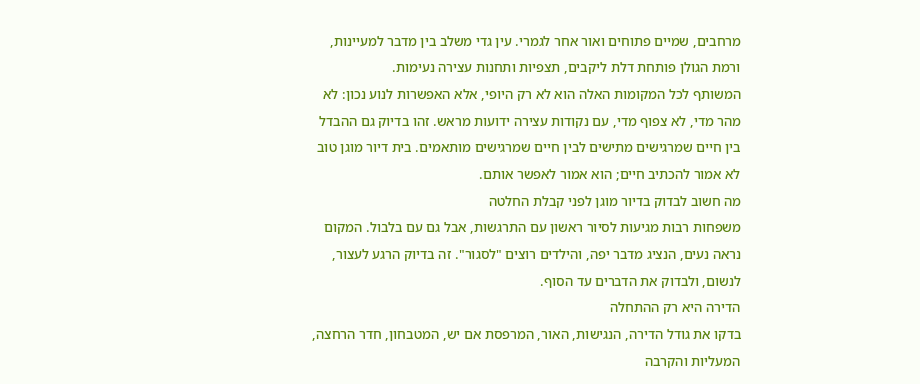מרחבים, שמיים פתוחים ואור אחר לגמרי. עין גדי משלב בין מדבר למעיינות, ורמת הגולן פותחת דלת ליקבים, תצפיות ותחנות עצירה נעימות.
המשותף לכל המקומות האלה הוא לא רק היופי, אלא האפשרות לנוע נכון: לא מהר מדי, לא צפוף מדי, עם נקודות עצירה ידועות מראש. זהו בדיוק גם ההבדל בין חיים שמרגישים מתישים לבין חיים שמרגישים מותאמים. בית דיור מוגן טוב לא אמור להכתיב חיים; הוא אמור לאפשר אותם.
מה חשוב לבדוק בדיור מוגן לפני קבלת החלטה
משפחות רבות מגיעות לסיור ראשון עם התרגשות, אבל גם עם בלבול. המקום נראה נעים, הנציג מדבר יפה, והילדים רוצים "לסגור". זה בדיוק הרגע לעצור, לנשום, ולבדוק את הדברים עד הסוף.
הדירה היא רק ההתחלה
בדקו את גודל הדירה, הנגישות, האור, המרפסת אם יש, המטבחון, חדר הרחצה, המעליות והקרבה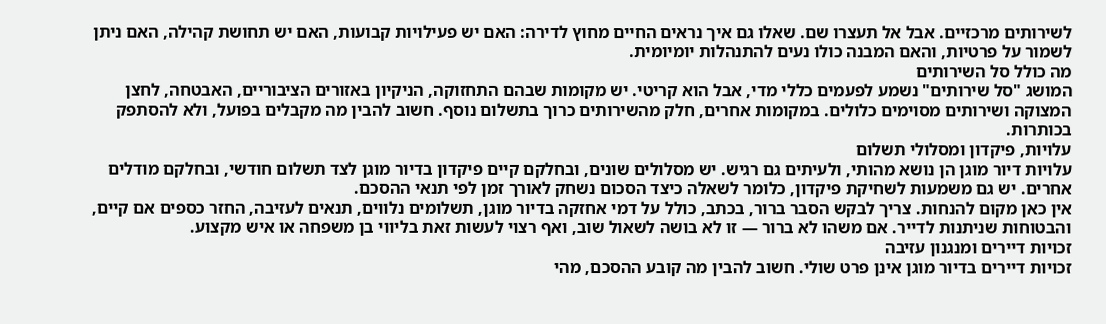לשירותים מרכזיים. אבל אל תעצרו שם. שאלו גם איך נראים החיים מחוץ לדירה: האם יש פעילויות קבועות, האם יש תחושת קהילה, האם ניתן לשמור על פרטיות, והאם המבנה כולו נעים להתנהלות יומיומית.
מה כולל סל השירותים
המושג "סל שירותים" נשמע לפעמים כללי מדי, אבל הוא קריטי. יש מקומות שבהם התחזוקה, הניקיון באזורים הציבוריים, האבטחה, לחצן המצוקה ושירותים מסוימים כלולים. במקומות אחרים, חלק מהשירותים כרוך בתשלום נוסף. חשוב להבין מה מקבלים בפועל, ולא להסתפק בכותרות.
עלויות, פיקדון ומסלולי תשלום
עלויות דיור מוגן הן נושא מהותי, ולעיתים גם רגיש. יש מסלולים שונים, ובחלקם קיים פיקדון בדיור מוגן לצד תשלום חודשי, ובחלקם מודלים אחרים. יש גם משמעות לשחיקת פיקדון, כלומר לשאלה כיצד הסכום נשחק לאורך זמן לפי תנאי ההסכם.
אין כאן מקום להנחות. צריך לבקש הסבר ברור, בכתב, כולל על דמי אחזקה בדיור מוגן, תשלומים נלווים, תנאים לעזיבה, החזר כספים אם קיים, והבטוחות שניתנות לדייר. אם משהו לא ברור — זו לא בושה לשאול שוב, ואף רצוי לעשות זאת בליווי בן משפחה או איש מקצוע.
זכויות דיירים ומנגנון עזיבה
זכויות דיירים בדיור מוגן אינן פרט שולי. חשוב להבין מה קובע ההסכם, מהי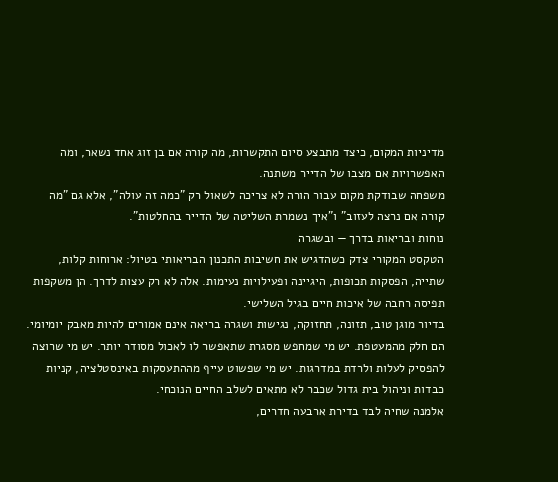מדיניות המקום, כיצד מתבצע סיום התקשרות, מה קורה אם בן זוג אחד נשאר, ומה האפשרויות אם מצבו של הדייר משתנה.
משפחה שבודקת מקום עבור הורה לא צריכה לשאול רק "כמה זה עולה", אלא גם "מה קורה אם נרצה לעזוב" ו"איך נשמרת השליטה של הדייר בהחלטות".
נוחות ובריאות בדרך — ובשגרה
הטקסט המקורי צדק כשהדגיש את חשיבות התכנון הבריאותי בטיול: ארוחות קלות, שתייה, הפסקות תכופות, היגיינה ופעילויות נעימות. אלה לא רק עצות לדרך. הן משקפות תפיסה רחבה של איכות חיים בגיל השלישי.
בדיור מוגן טוב, תזונה, תחזוקה, נגישות ושגרה בריאה אינם אמורים להיות מאבק יומיומי. הם חלק מהמעטפת. יש מי שמחפש מסגרת שתאפשר לו לאכול מסודר יותר. יש מי שרוצה להפסיק לעלות ולרדת במדרגות. יש מי שפשוט עייף מההתעסקות באינסטלציה, קניות כבדות וניהול בית גדול שכבר לא מתאים לשלב החיים הנוכחי.
אלמנה שחיה לבד בדירת ארבעה חדרים,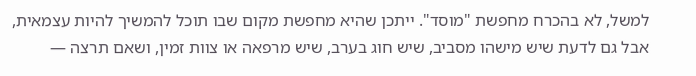למשל, לא בהכרח מחפשת "מוסד". ייתכן שהיא מחפשת מקום שבו תוכל להמשיך להיות עצמאית, אבל גם לדעת שיש מישהו מסביב, שיש חוג בערב, שיש מרפאה או צוות זמין, ושאם תרצה —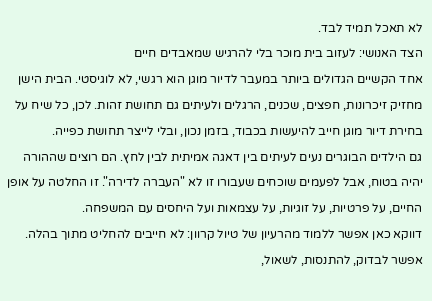לא תאכל תמיד לבד.
הצד האנושי: לעזוב בית מוכר בלי להרגיש שמאבדים חיים
אחד הקשיים הגדולים ביותר במעבר לדיור מוגן הוא רגשי, לא לוגיסטי. הבית הישן מחזיק זיכרונות, חפצים, שכנים, הרגלים ולעיתים גם תחושת זהות. לכן, כל שיח על בחירת דיור מוגן חייב להיעשות בכבוד, בזמן נכון, ובלי לייצר תחושת כפייה.
גם הילדים הבוגרים נעים לעיתים בין דאגה אמיתית לבין לחץ. הם רוצים שההורה יהיה בטוח, אבל לפעמים שוכחים שעבורו זו לא "העברה לדירה". זו החלטה על אופן החיים, על פרטיות, על זוגיות, על עצמאות ועל היחסים עם המשפחה.
דווקא כאן אפשר ללמוד מהרעיון של טיול קרוון: לא חייבים להחליט מתוך בהלה. אפשר לבדוק, להתנסות, לשאול,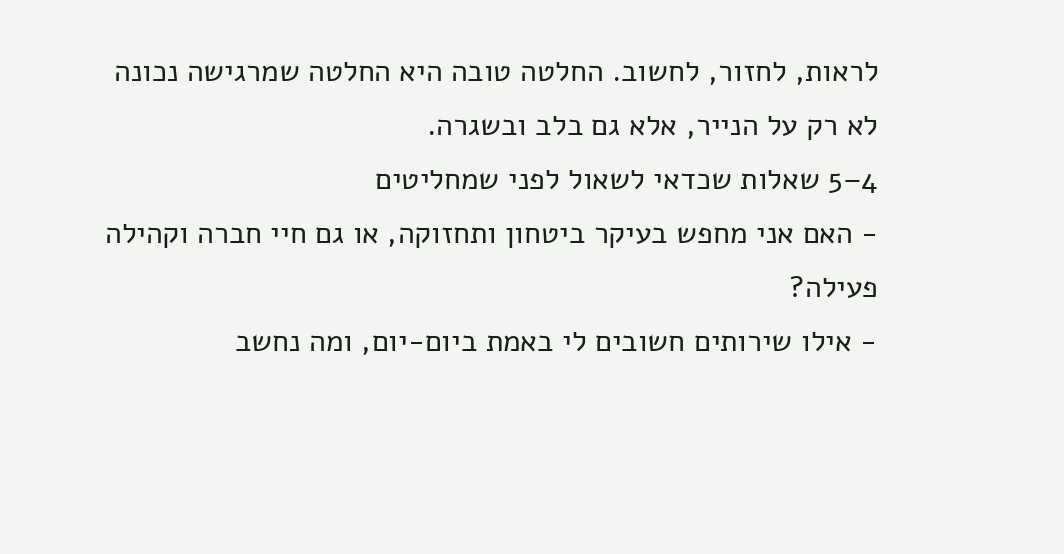לראות, לחזור, לחשוב. החלטה טובה היא החלטה שמרגישה נכונה לא רק על הנייר, אלא גם בלב ובשגרה.
4–5 שאלות שכדאי לשאול לפני שמחליטים
- האם אני מחפש בעיקר ביטחון ותחזוקה, או גם חיי חברה וקהילה פעילה?
- אילו שירותים חשובים לי באמת ביום-יום, ומה נחשב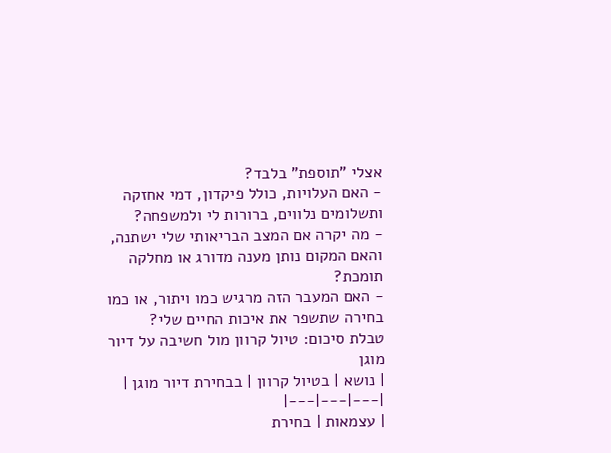אצלי "תוספת" בלבד?
- האם העלויות, כולל פיקדון, דמי אחזקה ותשלומים נלווים, ברורות לי ולמשפחה?
- מה יקרה אם המצב הבריאותי שלי ישתנה, והאם המקום נותן מענה מדורג או מחלקה תומכת?
- האם המעבר הזה מרגיש כמו ויתור, או כמו בחירה שתשפר את איכות החיים שלי?
טבלת סיכום: טיול קרוון מול חשיבה על דיור מוגן
| נושא | בטיול קרוון | בבחירת דיור מוגן |
|---|---|---|
| עצמאות | בחירת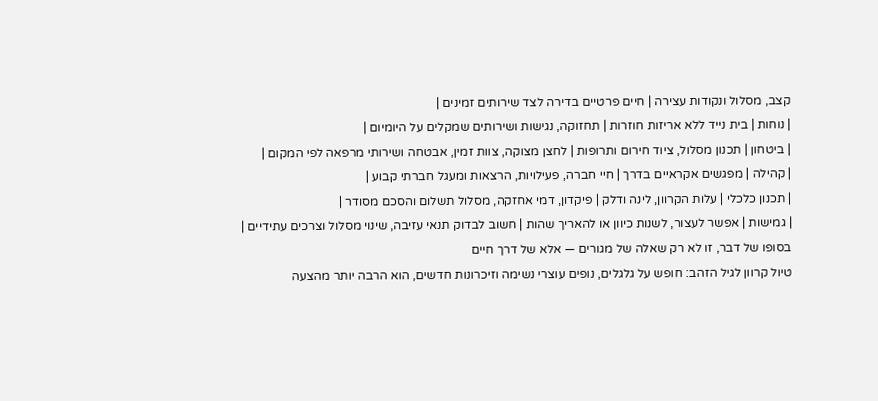קצב, מסלול ונקודות עצירה | חיים פרטיים בדירה לצד שירותים זמינים |
| נוחות | בית נייד ללא אריזות חוזרות | תחזוקה, נגישות ושירותים שמקלים על היומיום |
| ביטחון | תכנון מסלול, ציוד חירום ותרופות | לחצן מצוקה, צוות זמין, אבטחה ושירותי מרפאה לפי המקום |
| קהילה | מפגשים אקראיים בדרך | חיי חברה, פעילויות, הרצאות ומעגל חברתי קבוע |
| תכנון כלכלי | עלות הקרוון, לינה ודלק | פיקדון, דמי אחזקה, מסלול תשלום והסכם מסודר |
| גמישות | אפשר לעצור, לשנות כיוון או להאריך שהות | חשוב לבדוק תנאי עזיבה, שינוי מסלול וצרכים עתידיים |
בסופו של דבר, זו לא רק שאלה של מגורים — אלא של דרך חיים
טיול קרוון לגיל הזהב: חופש על גלגלים, נופים עוצרי נשימה וזיכרונות חדשים, הוא הרבה יותר מהצעה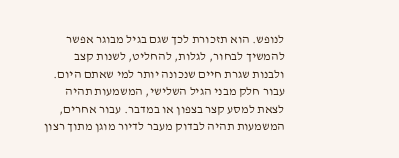לנופש. הוא תזכורת לכך שגם בגיל מבוגר אפשר להמשיך לבחור, לגלות, להחליט, לשנות קצב ולבנות שגרת חיים שנכונה יותר למי שאתם היום.
עבור חלק מבני הגיל השלישי, המשמעות תהיה לצאת למסע קצר בצפון או במדבר. עבור אחרים, המשמעות תהיה לבדוק מעבר לדיור מוגן מתוך רצון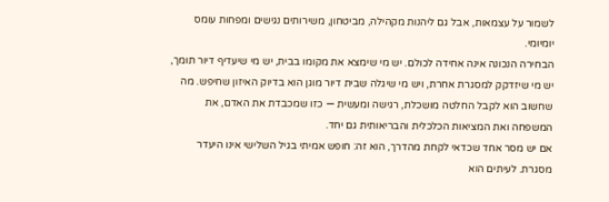לשמור על עצמאות, אבל גם ליהנות מקהילה, מביטחון, משירותים נגישים ומפחות עומס יומיומי.
הבחירה הנכונה אינה אחידה לכולם. יש מי שימצא את מקומו בבית, יש מי שיעדיף דיור תומך, יש מי שיזדקק למסגרת אחרת, ויש מי שיגלה שבית דיור מוגן הוא בדיוק האיזון שחיפש. מה שחשוב הוא לקבל החלטה מושכלת, רגישה ומעשית — כזו שמכבדת את האדם, את המשפחה ואת המציאות הכלכלית והבריאותית גם יחד.
אם יש מסר אחד שכדאי לקחת מהדרך, הוא זה: חופש אמיתי בגיל השלישי אינו היעדר מסגרת. לעיתים הוא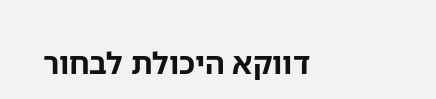דווקא היכולת לבחור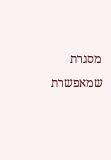מסגרת שמאפשרת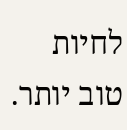לחיות טוב יותר.